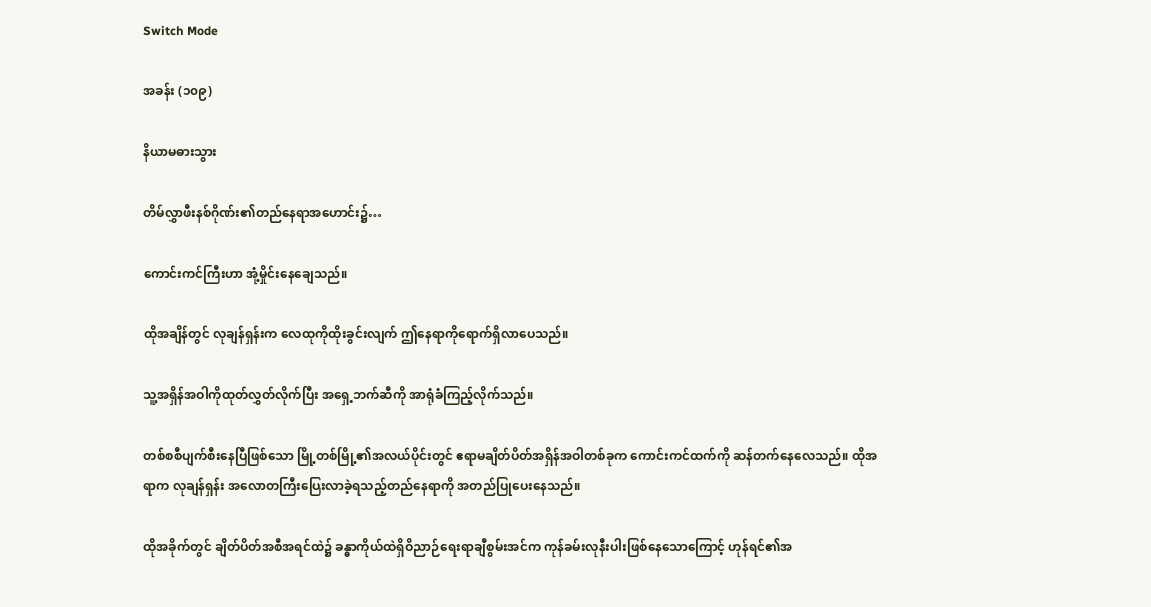Switch Mode

အခန်း (၁၀၉)

နိယာမဓားသွား

တိမ်လွှာဖီးနစ်ဂိုဏ်း၏တည်နေရာအဟောင်း၌…

ကောင်းကင်ကြီးဟာ အုံ့မှိုင်းနေချေသည်။

ထိုအချိန်တွင် လုချန်ရှန်းက လေထုကိုထိုးခွင်းလျက် ဤနေရာကိုရောက်ရှိလာပေသည်။

သူ့အရှိန်အဝါကိုထုတ်လွှတ်လိုက်ပြီး အရှေ့ဘက်ဆီကို အာရုံခံကြည့်လိုက်သည်။

တစ်စစီပျက်စီးနေပြီဖြစ်သော မြို့တစ်မြို့၏အလယ်ပိုင်းတွင် ဧရာမချိတ်ပိတ်အရှိန်အဝါတစ်ခုက ကောင်းကင်ထက်ကို ဆန်တက်နေလေသည်။ ထိုအရာက လုချန်ရှန်း အလောတကြီးပြေးလာခဲ့ရသည့်တည်နေရာကို အတည်ပြုပေးနေသည်။

ထိုအခိုက်တွင် ချိတ်ပိတ်အစီအရင်ထဲ၌ ခန္ဓာကိုယ်ထဲရှိဝိညာဉ်ရေးရာချီစွမ်းအင်က ကုန်ခမ်းလုနီးပါးဖြစ်နေသောကြောင့် ဟုန်ရင်၏အ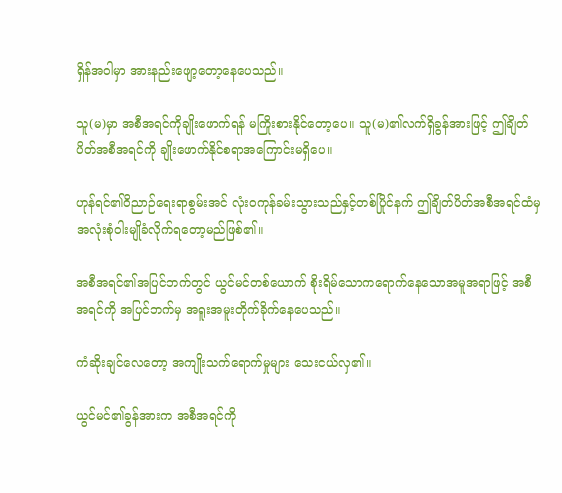ရှိန်အဝါမှာ အားနည်းဖျော့တော့နေပေသည်။

သူ(မ)မှာ အစီအရင်ကိုချိုးဖောက်ရန် မကြိုးစားနိုင်တော့ပေ။ သူ(မ)၏လက်ရှိခွန်အားဖြင့် ဤချိတ်ပိတ်အစီအရင်ကို ချိုးဖောက်နိုင်စရာအကြောင်းမရှိပေ။

ဟုန်ရင်၏ဝိညာဉ်ရေးရာစွမ်းအင် လုံးဝကုန်ခမ်းသွားသည်နှင့်တစ်ပြိုင်နက် ဤချိတ်ပိတ်အစီအရင်ထံမှ အလုံးစုံဝါးမျိုခံလိုက်ရတော့မည်ဖြစ်၏။

အစီအရင်၏အပြင်ဘက်တွင် ယွင်မင်တစ်ယောက် စိုးရိမ်သောကရောက်နေသောအမူအရာဖြင့် အစီအရင်ကို အပြင်ဘက်မှ အရူးအမူးတိုက်ခိုက်နေပေသည်။

ကံဆိုးချင်လေတော့ အကျိုးသက်ရောက်မှုများ သေးငယ်လှ၏။

ယွင်မင်၏ခွန်အားက အစီအရင်ကို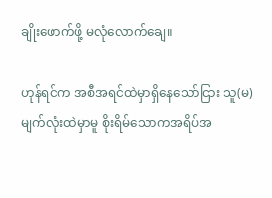ချိုးဖောက်ဖို့ မလုံလောက်ချေ။

ဟုန်ရင်က အစီအရင်ထဲမှာရှိနေသော်ငြား သူ(မ)မျက်လုံးထဲမှာမူ စိုးရိမ်သောကအရိပ်အ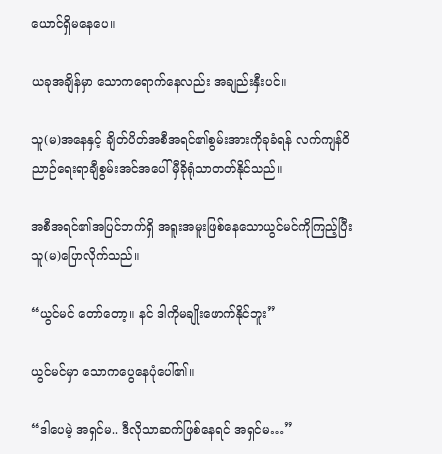ယောင်ရှိမနေပေ။

ယခုအချိန်မှာ သောကရောက်နေလည်း အချည်းနှီးပင်။

သူ(မ)အနေနှင့် ချိတ်ပိတ်အစီအရင်၏စွမ်းအားကိုခုခံရန် လက်ကျန်ဝိညာဉ်ရေးရာချီစွမ်းအင်အပေါ် မှီခိုရုံသာတတ်နိုင်သည်။

အစီအရင်၏အပြင်ဘက်ရှိ အရူးအမူးဖြစ်နေသောယွင်မင်ကိုကြည့်ပြီး သူ(မ)ပြောလိုက်သည်။

“ယွင်မင် တော်တော့။ နင် ဒါကိုမချိုးဖောက်နိုင်ဘူး”

ယွင်မင်မှာ သောကပွေနေပုံပေါ်၏။

“ဒါပေမဲ့ အရှင်မ.. ဒီလိုသာဆက်ဖြစ်နေရင် အရှင်မ…”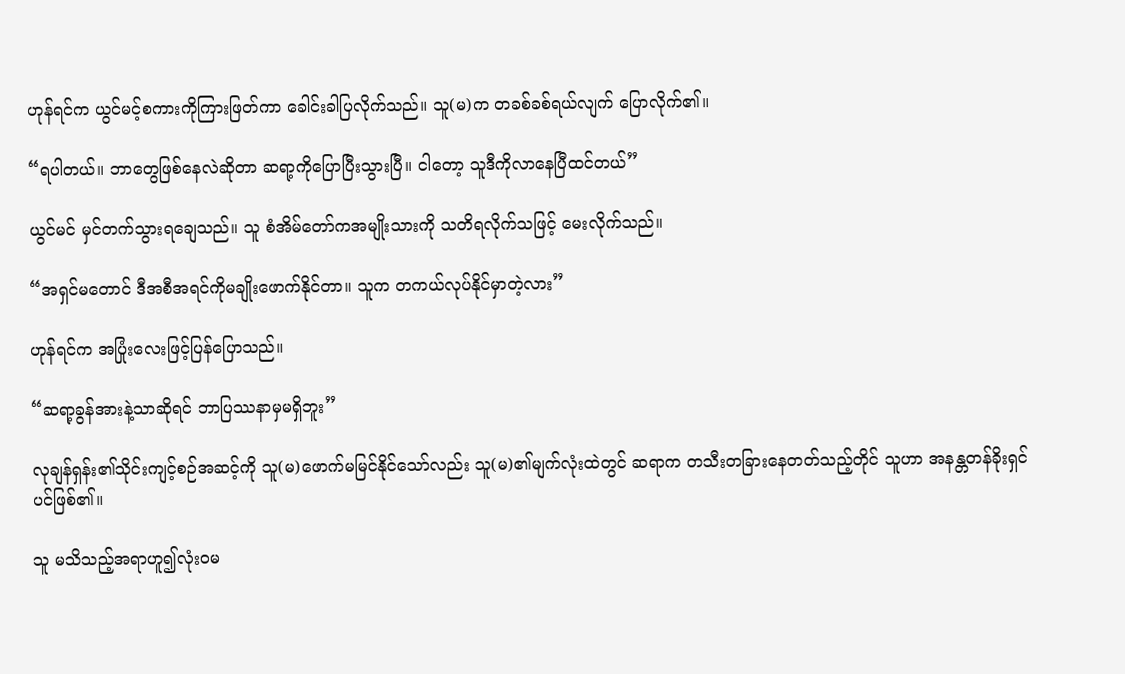ဟုန်ရင်က ယွင်မင့်စကားကိုကြားဖြတ်ကာ ခေါင်းခါပြလိုက်သည်။ သူ(မ)က တခစ်ခစ်ရယ်လျက် ပြောလိုက်၏။

“ရပါတယ်။ ဘာတွေဖြစ်နေလဲဆိုတာ ဆရာ့ကိုပြောပြီးသွားပြီ။ ငါတော့ သူဒီကိုလာနေပြီထင်တယ်”

ယွင်မင် မှင်တက်သွားရချေသည်။ သူ စံအိမ်တော်ကအမျိုးသားကို သတိရလိုက်သဖြင့် မေးလိုက်သည်။

“အရှင်မတောင် ဒီအစီအရင်ကိုမချိုးဖောက်နိုင်တာ။ သူက တကယ်လုပ်နိုင်မှာတဲ့လား”

ဟုန်ရင်က အပြုံးလေးဖြင့်ပြန်ပြောသည်။

“ဆရာ့ခွန်အားနဲ့သာဆိုရင် ဘာပြဿနာမှမရှိဘူး”

လုချန်ရှန်း၏သိုင်းကျင့်စဉ်အဆင့်ကို သူ(မ)ဖောက်မမြင်နိုင်သော်လည်း သူ(မ)၏မျက်လုံးထဲတွင် ဆရာက တသီးတခြားနေတတ်သည့်တိုင် သူဟာ အနန္တတန်ခိုးရှင်ပင်ဖြစ်၏။

သူ မသိသည့်အရာဟူ၍လုံးဝမ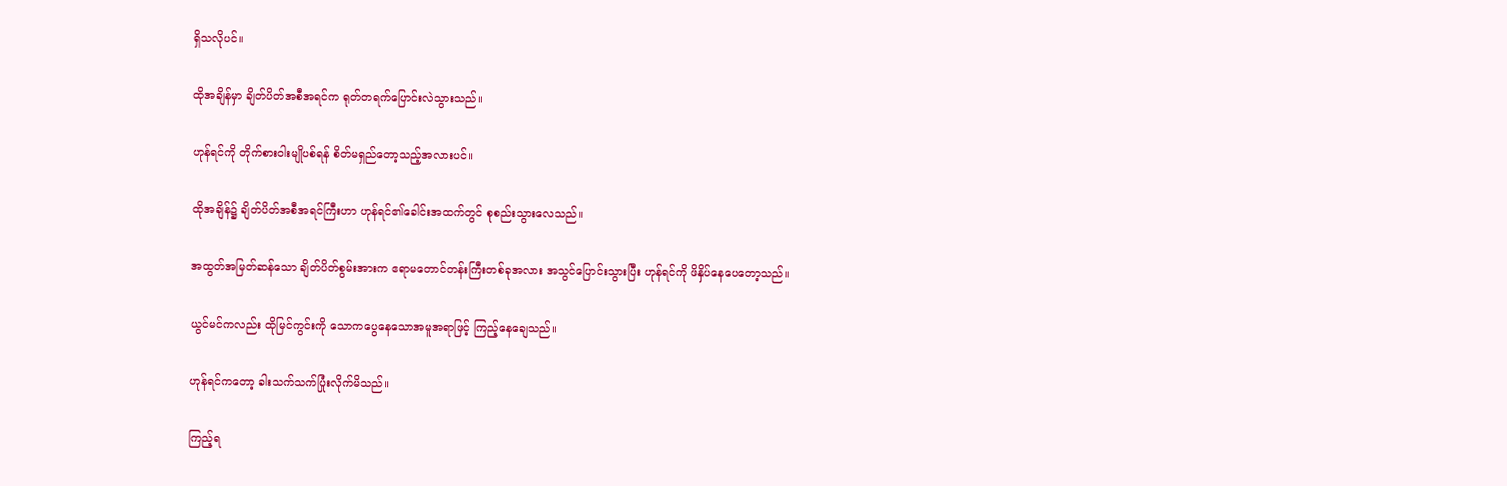ရှိသလိုပင်။

ထိုအချိန်မှာ ချိတ်ပိတ်အစီအရင်က ရုတ်တရက်ပြောင်းလဲသွားသည်။

ဟုန်ရင်ကို တိုက်စားဝါးမျိုပစ်ရန် စိတ်မရှည်တော့သည့်အလားပင်။

ထိုအချိန်၌ ချိတ်ပိတ်အစီအရင်ကြီးဟာ ဟုန်ရင်၏ခေါင်းအထက်တွင် စုစည်းသွားလေသည်။

အထွတ်အမြတ်ဆန်သော ချိတ်ပိတ်စွမ်းအားက ဧရာမတောင်တန်းကြီးတစ်ခုအလား အသွင်ပြောင်းသွားပြီး ဟုန်ရင်ကို ဖိနှိပ်နေပေတော့သည်။

ယွင်မင်ကလည်း ထိုမြင်ကွင်းကို သောကပွေနေသောအမူအရာဖြင့် ကြည့်နေချေသည်။

ဟုန်ရင်ကတော့ ခါးသက်သက်ပြုံးလိုက်မိသည်။

ကြည့်ရ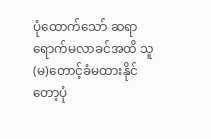ပုံထောက်သော် ဆရာရောက်မလာခင်အထိ သူ(မ)တောင့်ခံမထားနိုင်တော့ပုံ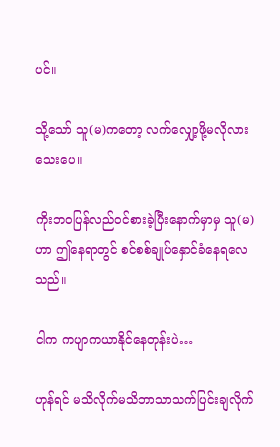ပင်။

သို့သော် သူ(မ)ကတော့ လက်လျှော့ဖို့မလိုလားသေးပေ။

ကိုးဘဝပြန်လည်ဝင်စားခဲ့ပြီးနောက်မှာမှ သူ(မ)ဟာ ဤနေရာတွင် စင်စစ်ချုပ်နှောင်ခံနေရလေသည်။

ငါက ကပျာကယာနိုင်နေတုန်းပဲ…

ဟုန်ရင် မသိလိုက်မသိဘာသာသက်ပြင်းချလိုက်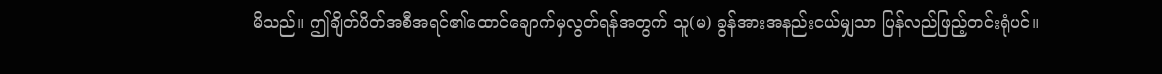မိသည်။ ဤချိတ်ပိတ်အစီအရင်၏ထောင်ချောက်မှလွတ်ရန်အတွက် သူ(မ) ခွန်အားအနည်းငယ်မျှသာ ပြန်လည်ဖြည့်တင်းရုံပင်။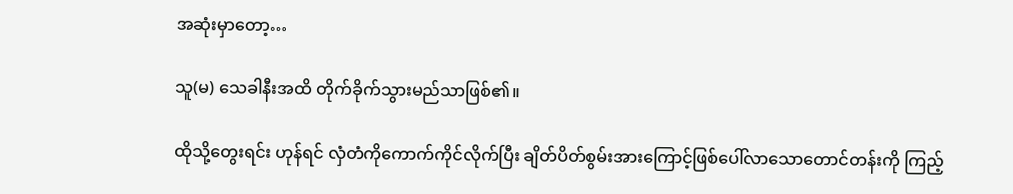အဆုံးမှာတော့…

သူ(မ) သေခါနီးအထိ တိုက်ခိုက်သွားမည်သာဖြစ်၏။

ထိုသို့တွေးရင်း ဟုန်ရင် လှံတံကိုကောက်ကိုင်လိုက်ပြီး ချိတ်ပိတ်စွမ်းအားကြောင့်ဖြစ်ပေါ်လာသောတောင်တန်းကို ကြည့်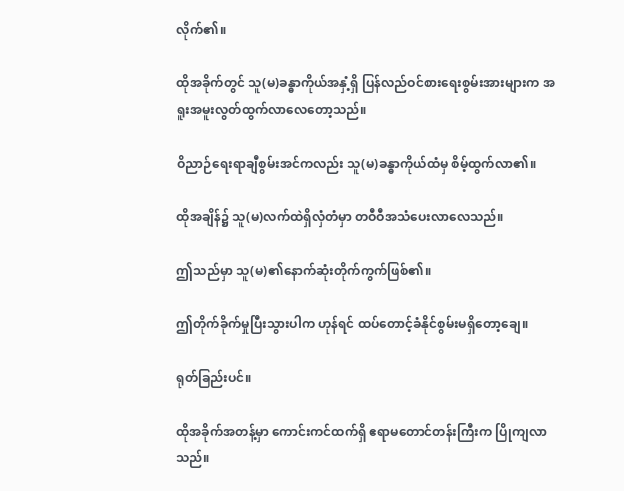လိုက်၏။

ထိုအခိုက်တွင် သူ(မ)ခန္ဓာကိုယ်အနှံ့ရှိ ပြန်လည်ဝင်စားရေးစွမ်းအားများက အရူးအမူးလွတ်ထွက်လာလေတော့သည်။

ဝိညာဉ်ရေးရာချီစွမ်းအင်ကလည်း သူ(မ)ခန္ဓာကိုယ်ထံမှ စိမ့်ထွက်လာ၏။

ထိုအချိန်၌ သူ(မ)လက်ထဲရှိလှံတံမှာ တဝီဝီအသံပေးလာလေသည်။

ဤသည်မှာ သူ(မ)၏နောက်ဆုံးတိုက်ကွက်ဖြစ်၏။

ဤတိုက်ခိုက်မှုပြီးသွားပါက ဟုန်ရင် ထပ်တောင့်ခံနိုင်စွမ်းမရှိတော့ချေ။

ရုတ်ခြည်းပင်။

ထိုအခိုက်အတန့်မှာ ကောင်းကင်ထက်ရှိ ဧရာမတောင်တန်းကြီးက ပြိုကျလာသည်။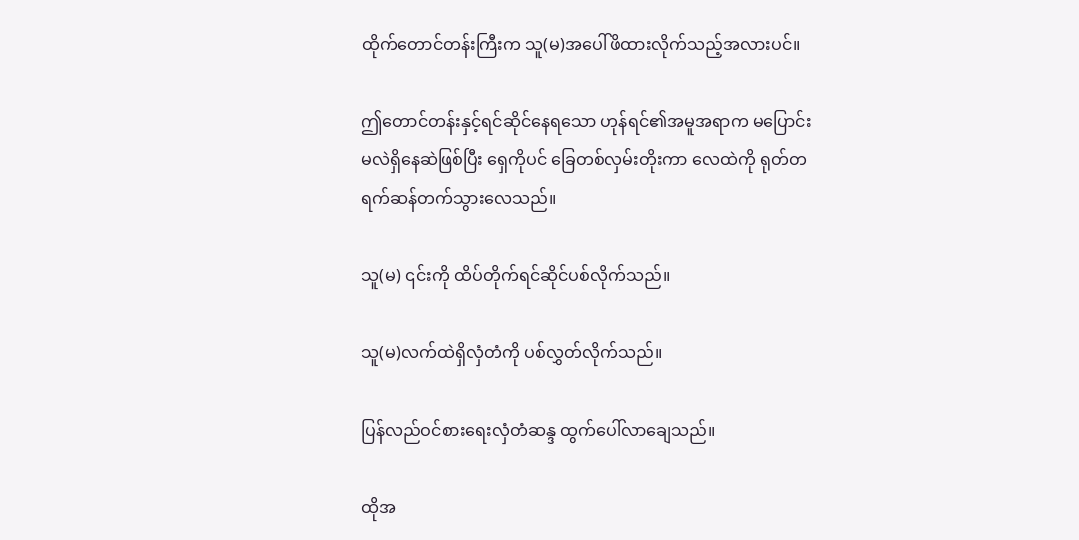ထိုက်တောင်တန်းကြီးက သူ(မ)အပေါ်ဖိထားလိုက်သည့်အလားပင်။

ဤတောင်တန်းနှင့်ရင်ဆိုင်နေရသော ဟုန်ရင်၏အမူအရာက မပြောင်းမလဲရှိနေဆဲဖြစ်ပြီး ရှေကိုပင် ခြေတစ်လှမ်းတိုးကာ လေထဲကို ရုတ်တရက်ဆန်တက်သွားလေသည်။

သူ(မ) ၎င်းကို ထိပ်တိုက်ရင်ဆိုင်ပစ်လိုက်သည်။

သူ(မ)လက်ထဲရှိလှံတံကို ပစ်လွှတ်လိုက်သည်။

ပြန်လည်ဝင်စားရေးလှံတံဆန္ဒ ထွက်ပေါ်လာချေသည်။

ထိုအ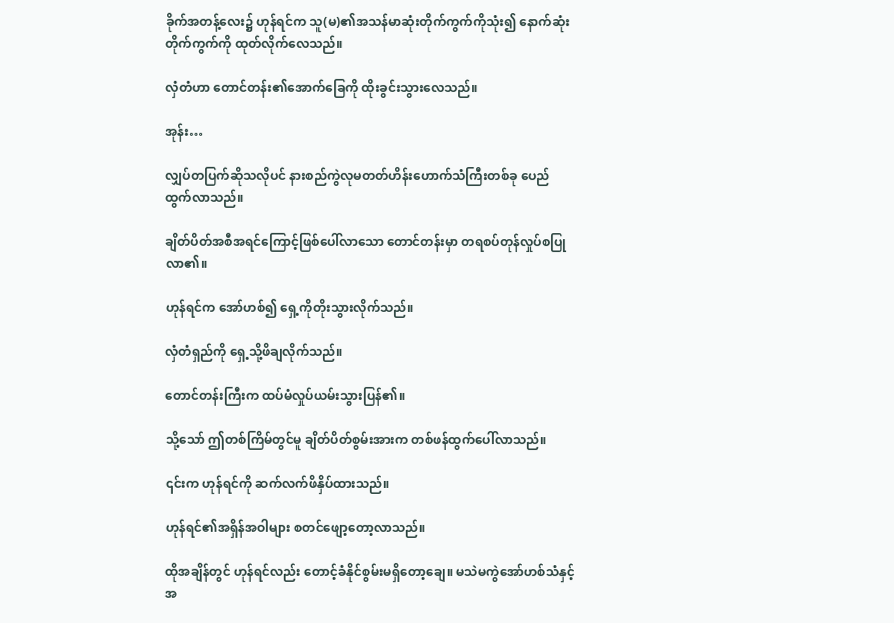ခိုက်အတန့်လေး၌ ဟုန်ရင်က သူ(မ)၏အသန်မာဆုံးတိုက်ကွက်ကိုသုံး၍ နောက်ဆုံးတိုက်ကွက်ကို ထုတ်လိုက်လေသည်။

လှံတံဟာ တောင်တန်း၏အောက်ခြေကို ထိုးခွင်းသွားလေသည်။

အုန်း…

လျှပ်တပြက်ဆိုသလိုပင် နားစည်ကွဲလုမတတ်ဟိန်းဟောက်သံကြီးတစ်ခု ပေည်ထွက်လာသည်။

ချိတ်ပိတ်အစီအရင်ကြောင့်ဖြစ်ပေါ်လာသော တောင်တန်းမှာ တရစပ်တုန်လှုပ်စပြုလာ၏။

ဟုန်ရင်က အော်ဟစ်၍ ရှေ့ကိုတိုးသွားလိုက်သည်။

လှံတံရှည်ကို ရှေ့သို့ဖိချလိုက်သည်။

တောင်တန်းကြီးက ထပ်မံလှုပ်ယမ်းသွားပြန်၏။

သို့သော် ဤတစ်ကြိမ်တွင်မူ ချိတ်ပိတ်စွမ်းအားက တစ်ဖန်ထွက်ပေါ်လာသည်။

၎င်းက ဟုန်ရင်ကို ဆက်လက်ဖိနှိပ်ထားသည်။

ဟုန်ရင်၏အရှိန်အဝါများ စတင်ဖျော့တော့လာသည်။

ထိုအချိန်တွင် ဟုန်ရင်လည်း တောင့်ခံနိုင်စွမ်းမရှိတော့ချေ။ မသဲမကွဲအော်ဟစ်သံနှင့်အ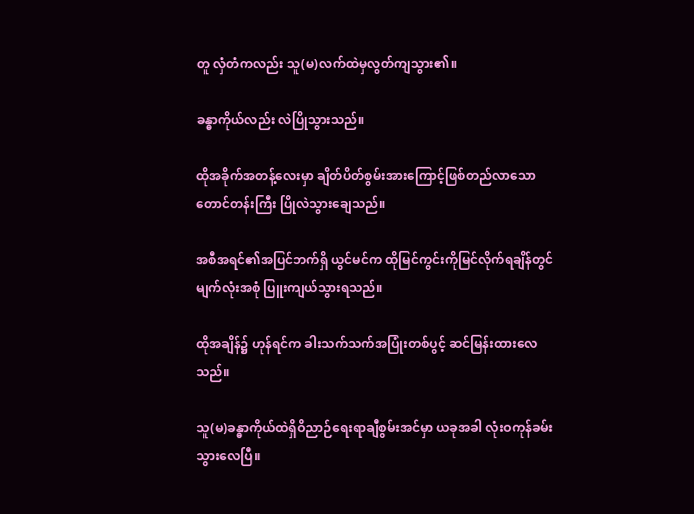တူ လှံတံကလည်း သူ(မ)လက်ထဲမှလွတ်ကျသွား၏။

ခန္ဓာကိုယ်လည်း လဲပြိုသွားသည်။

ထိုအခိုက်အတန့်လေးမှာ ချိတ်ပိတ်စွမ်းအားကြောင့်ဖြစ်တည်လာသော တောင်တန်းကြီး ပြိုလဲသွားချေသည်။

အစီအရင်၏အပြင်ဘက်ရှိ ယွင်မင်က ထိုမြင်ကွင်းကိုမြင်လိုက်ရချိန်တွင် မျက်လုံးအစုံ ပြူးကျယ်သွားရသည်။

ထိုအချိန်၌ ဟုန်ရင်က ခါးသက်သက်အပြုံးတစ်ပွင့် ဆင်မြန်းထားလေသည်။

သူ(မ)ခန္ဓာကိုယ်ထဲရှိဝိညာဉ်ရေးရာချီစွမ်းအင်မှာ ယခုအခါ လုံးဝကုန်ခမ်းသွားလေပြီ။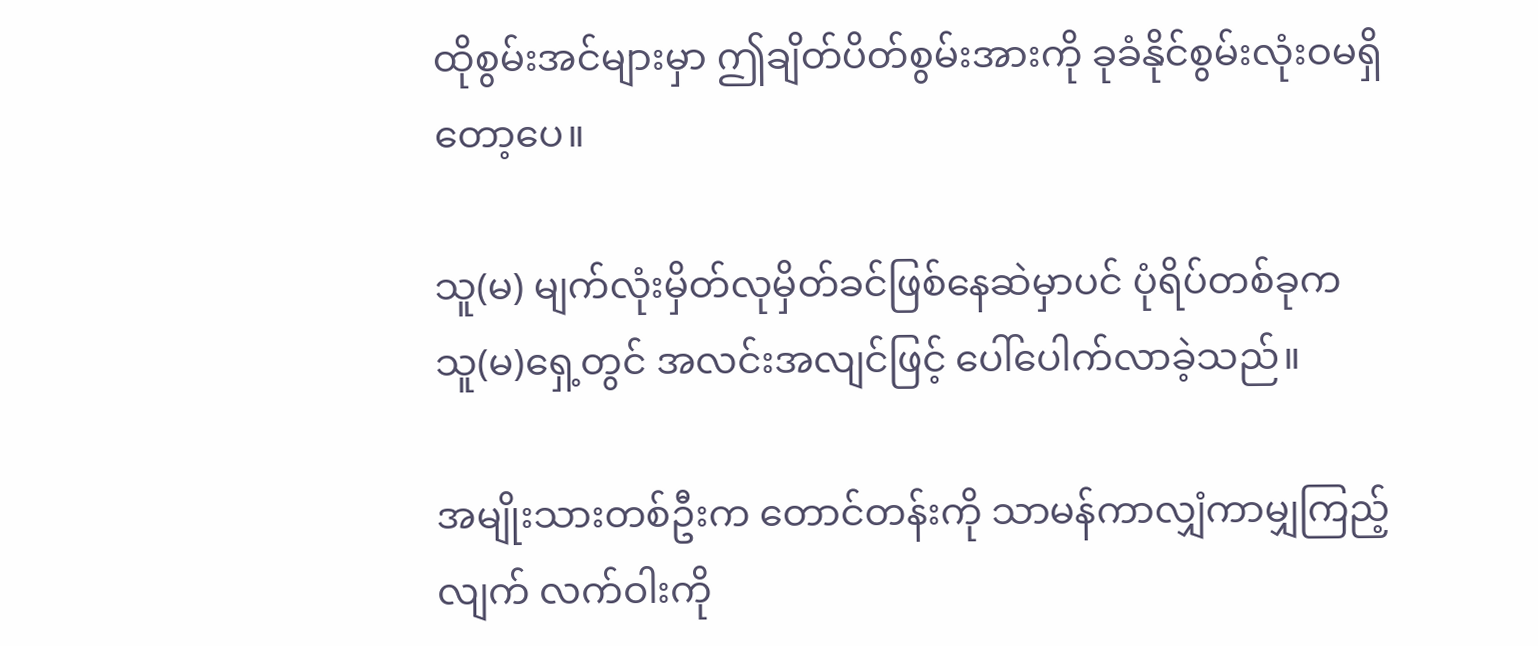ထိုစွမ်းအင်များမှာ ဤချိတ်ပိတ်စွမ်းအားကို ခုခံနိုင်စွမ်းလုံးဝမရှိတော့ပေ။

သူ(မ) မျက်လုံးမှိတ်လုမှိတ်ခင်ဖြစ်နေဆဲမှာပင် ပုံရိပ်တစ်ခုက သူ(မ)ရှေ့တွင် အလင်းအလျင်ဖြင့် ပေါ်ပေါက်လာခဲ့သည်။

အမျိုးသားတစ်ဦးက တောင်တန်းကို သာမန်ကာလျှံကာမျှကြည့်လျက် လက်ဝါးကို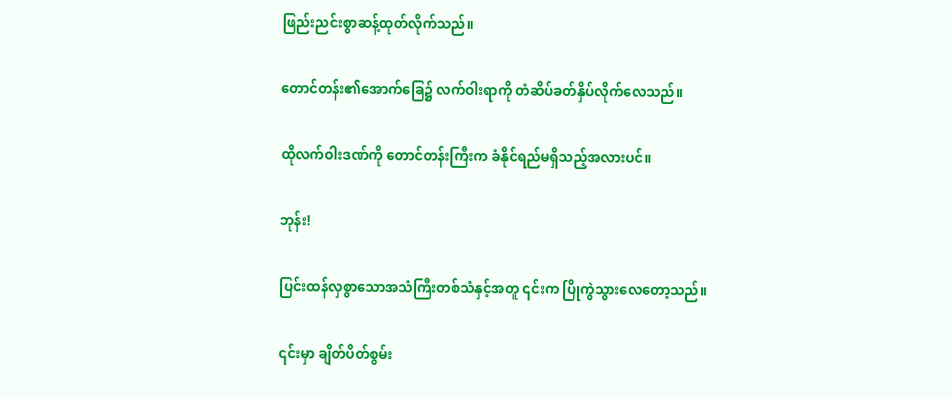ဖြည်းညင်းစွာဆန့်ထုတ်လိုက်သည်။

တောင်တန်း၏အောက်ခြေ၌ လက်ဝါးရာကို တံဆိပ်ခတ်နှိပ်လိုက်လေသည်။

ထိုလက်ဝါးဒဏ်ကို တောင်တန်းကြီးက ခံနိုင်ရည်မရှိသည့်အလားပင်။

ဘုန်း!

ပြင်းထန်လှစွာသောအသံကြီးတစ်သံနှင့်အတူ ၎င်းက ပြိုကွဲသွားလေတော့သည်။

၎င်းမှာ ချိတ်ပိတ်စွမ်း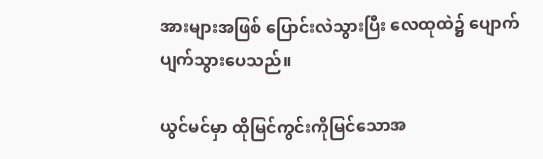အားများအဖြစ် ပြောင်းလဲသွားပြီး လေထုထဲ၌ ပျောက်ပျက်သွားပေသည်။

ယွင်မင်မှာ ထိုမြင်ကွင်းကိုမြင်သောအ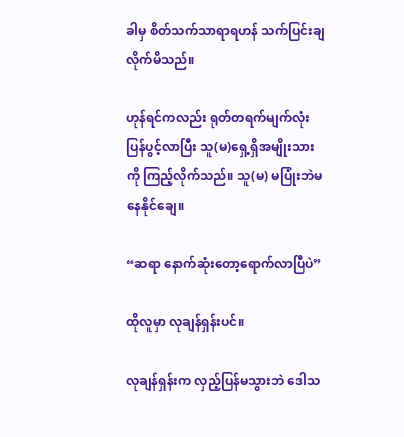ခါမှ စိတ်သက်သာရာရဟန် သက်ပြင်းချလိုက်မိသည်။

ဟုန်ရင်ကလည်း ရုတ်တရက်မျက်လုံးပြန်ပွင့်လာပြီး သူ(မ)ရှေ့ရှိအမျိုးသားကို ကြည့်လိုက်သည်။ သူ(မ) မပြုံးဘဲမနေနိုင်ချေ။

“ဆရာ နောက်ဆုံးတော့ရောက်လာပြီပဲ”

ထိုလူမှာ လုချန်ရှန်းပင်။

လုချန်ရှန်းက လှည့်ပြန်မသွားဘဲ ဒေါသ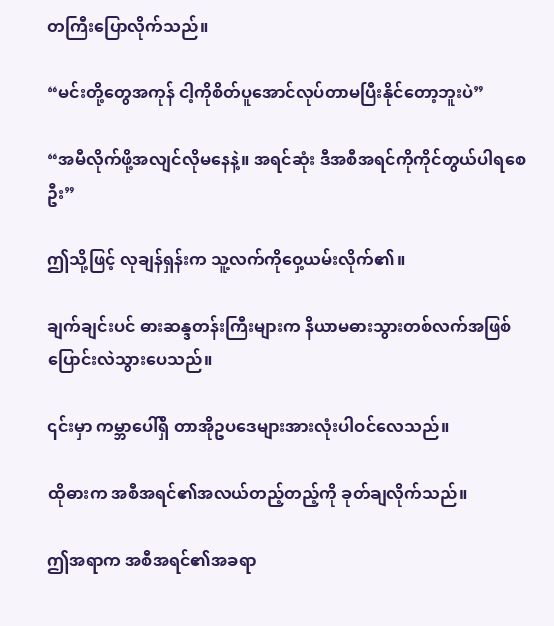တကြီးပြောလိုက်သည်။

“မင်းတို့တွေအကုန် ငါ့ကိုစိတ်ပူအောင်လုပ်တာမပြီးနိုင်တော့ဘူးပဲ”

“အမီလိုက်ဖို့အလျင်လိုမနေနဲ့။ အရင်ဆုံး ဒီအစီအရင်ကိုကိုင်တွယ်ပါရစေဦး”

ဤသို့ဖြင့် လုချန်ရှန်းက သူ့လက်ကိုဝှေ့ယမ်းလိုက်၏။

ချက်ချင်းပင် ဓားဆန္ဒတန်းကြီးများက နိယာမဓားသွားတစ်လက်အဖြစ် ပြောင်းလဲသွားပေသည်။

၎င်းမှာ ကမ္ဘာပေါ်ရှိ တာအိုဥပဒေများအားလုံးပါဝင်လေသည်။

ထိုဓားက အစီအရင်၏အလယ်တည့်တည့်ကို ခုတ်ချလိုက်သည်။

ဤအရာက အစီအရင်၏အခရာ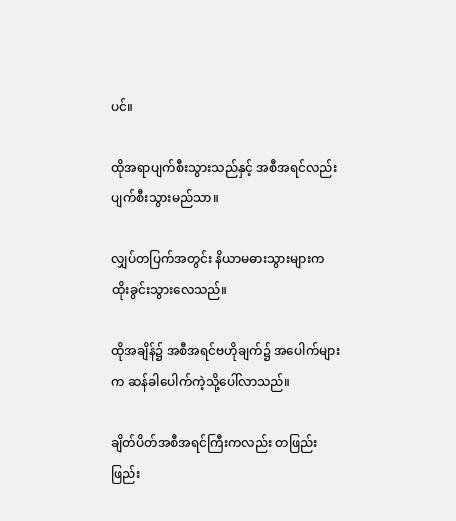ပင်။

ထိုအရာပျက်စီးသွားသည်နှင့် အစီအရင်လည်းပျက်စီးသွားမည်သာ။

လျှပ်တပြက်အတွင်း နိယာမဓားသွားများက ထိုးခွင်းသွားလေသည်။

ထိုအချိန်၌ အစီအရင်ဗဟိုချက်၌ အပေါက်များက ဆန်ခါပေါက်ကဲ့သို့ပေါ်လာသည်။

ချိတ်ပိတ်အစီအရင်ကြီးကလည်း တဖြည်းဖြည်း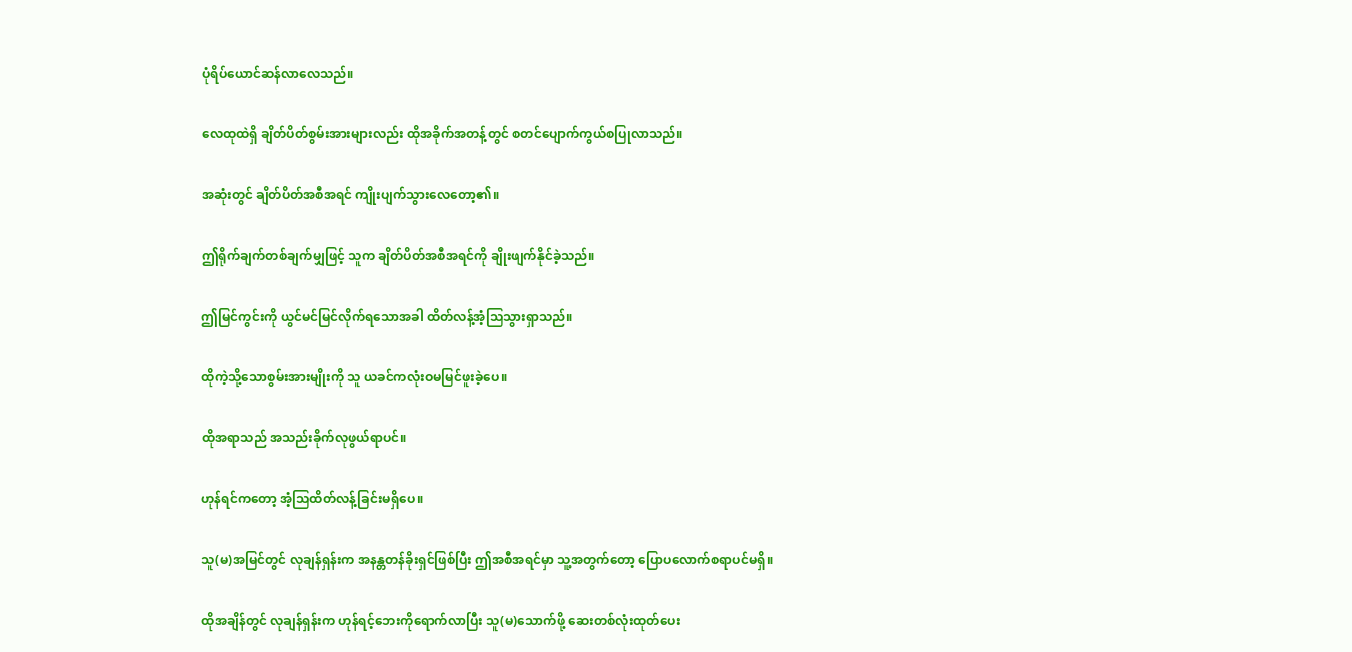ပုံရိပ်ယောင်ဆန်လာလေသည်။

လေထုထဲရှိ ချိတ်ပိတ်စွမ်းအားများလည်း ထိုအခိုက်အတန့်တွင် စတင်ပျောက်ကွယ်စပြုလာသည်။

အဆုံးတွင် ချိတ်ပိတ်အစီအရင် ကျိုးပျက်သွားလေတော့၏။

ဤရိုက်ချက်တစ်ချက်မျှဖြင့် သူက ချိတ်ပိတ်အစီအရင်ကို ချိုးဖျက်နိုင်ခဲ့သည်။

ဤမြင်ကွင်းကို ယွင်မင်မြင်လိုက်ရသောအခါ ထိတ်လန့်အံ့သြသွားရှာသည်။

ထိုကဲ့သို့သောစွမ်းအားမျိုးကို သူ ယခင်ကလုံးဝမမြင်ဖူးခဲ့ပေ။

ထိုအရာသည် အသည်းခိုက်လုဖွယ်ရာပင်။

ဟုန်ရင်ကတော့ အံ့သြထိတ်လန့်ခြင်းမရှိပေ။

သူ(မ)အမြင်တွင် လုချန်ရှန်းက အနန္တတန်ခိုးရှင်ဖြစ်ပြီး ဤအစီအရင်မှာ သူ့အတွက်တော့ ပြောပလောက်စရာပင်မရှိ။

ထိုအချိန်တွင် လုချန်ရှန်းက ဟုန်ရင့်ဘေးကိုရောက်လာပြီး သူ(မ)သောက်ဖို့ ဆေးတစ်လုံးထုတ်ပေး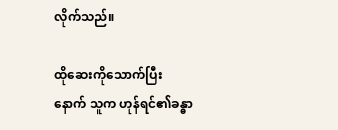လိုက်သည်။

ထိုဆေးကိုသောက်ပြီးနောက် သူက ဟုန်ရင်၏ခန္ဓာ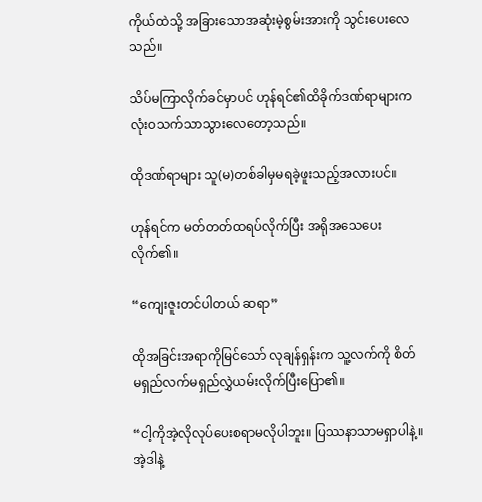ကိုယ်ထဲသို့ အခြားသောအဆုံးမဲ့စွမ်းအားကို သွင်းပေးလေသည်။

သိပ်မကြာလိုက်ခင်မှာပင် ဟုန်ရင်၏ထိခိုက်ဒဏ်ရာများက လုံးဝသက်သာသွားလေတော့သည်။

ထိုဒဏ်ရာများ သူ(မ)တစ်ခါမှမရခဲ့ဖူးသည့်အလားပင်။

ဟုန်ရင်က မတ်တတ်ထရပ်လိုက်ပြီး အရိုအသေပေးလိုက်၏။

“ကျေးဇူးတင်ပါတယ် ဆရာ”

ထိုအခြင်းအရာကိုမြင်သော် လုချန်ရှန်းက သူ့လက်ကို စိတ်မရှည်လက်မရှည်လွှဲယမ်းလိုက်ပြီးပြော၏။

“ငါ့ကိုအဲ့လိုလုပ်ပေးစရာမလိုပါဘူး။ ပြဿနာသာမရှာပါနဲ့။ အဲ့ဒါနဲ့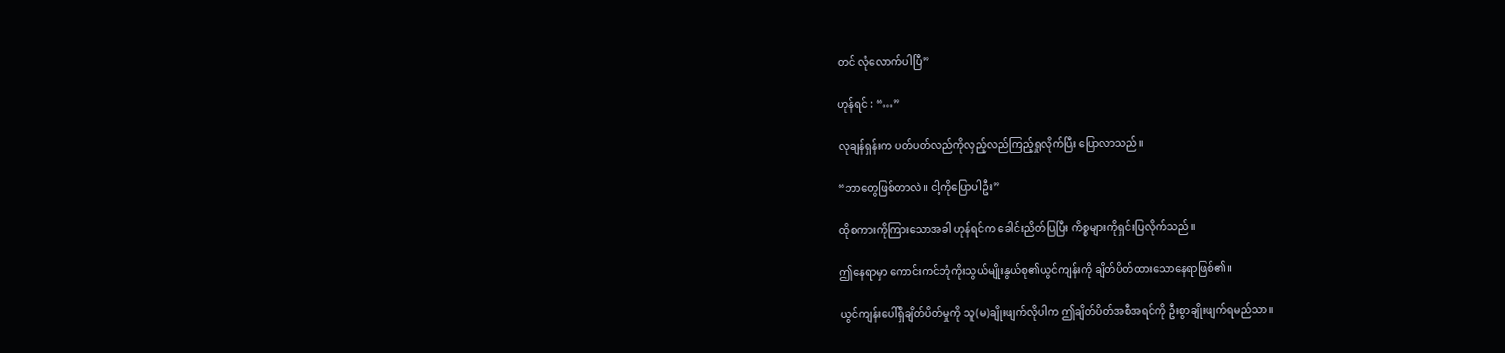တင် လုံလောက်ပါပြီ”

ဟုန်ရင် : “…”

လုချန်ရှန်းက ပတ်ပတ်လည်ကိုလှည့်လည်ကြည့်ရှုလိုက်ပြီး ပြောလာသည်။

“ဘာတွေဖြစ်တာလဲ။ ငါ့ကိုပြောပါဦး”

ထိုစကားကိုကြားသောအခါ ဟုန်ရင်က ခေါင်းညိတ်ပြပြီး ကိစ္စများကိုရှင်းပြလိုက်သည်။

ဤနေရာမှာ ကောင်းကင်ဘုံကိုးသွယ်မျိုးနွယ်စု၏ယွင်ကျန်းကို ချိတ်ပိတ်ထားသောနေရာဖြစ်၏။

ယွင်ကျန်းပေါ်ရှိချိတ်ပိတ်မှုကို သူ(မ)ချိုးဖျက်လိုပါက ဤချိတ်ပိတ်အစီအရင်ကို ဦးစွာချိုးဖျက်ရမည်သာ။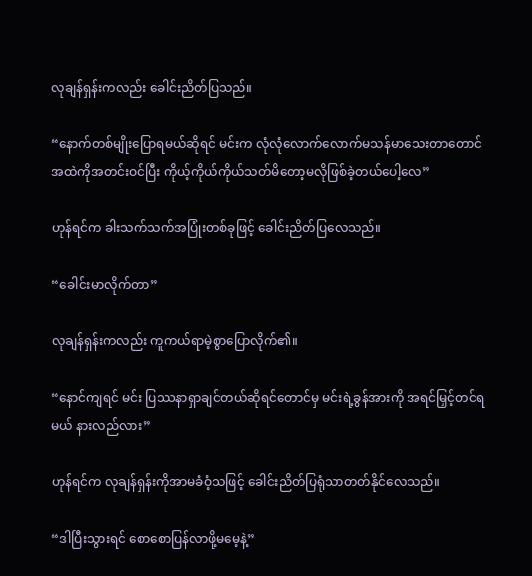လုချန်ရှန်းကလည်း ခေါင်းညိတ်ပြသည်။

“နောက်တစ်မျိုးပြောရမယ်ဆိုရင် မင်းက လုံလုံလောက်လောက်မသန်မာသေးတာတောင် အထဲကိုအတင်းဝင်ပြီး ကိုယ့်ကိုယ်ကိုယ်သတ်မိတော့မလိုဖြစ်ခဲ့တယ်ပေါ့လေ”

ဟုန်ရင်က ခါးသက်သက်အပြုံးတစ်ခုဖြင့် ခေါင်းညိတ်ပြလေသည်။

“ခေါင်းမာလိုက်တာ”

လုချန်ရှန်းကလည်း ကူကယ်ရာမဲ့စွာပြောလိုက်၏။

“နောင်ကျရင် မင်း ပြဿနာရှာချင်တယ်ဆိုရင်တောင်မှ မင်းရဲ့ခွန်အားကို အရင်မြှင့်တင်ရမယ် နားလည်လား”

ဟုန်ရင်က လုချန်ရှန်းကိုအာမခံဝံ့သဖြင့် ခေါင်းညိတ်ပြရုံသာတတ်နိုင်လေသည်။

“ဒါပြီးသွားရင် စောစောပြန်လာဖို့မမေ့နဲ့”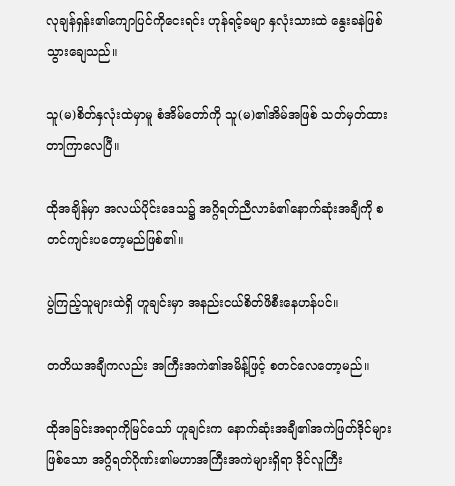လုချန်ရှန်း၏ကျောပြင်ကိုငေးရင်း ဟုန်ရင့်ခမျာ နှလုံးသားထဲ နွေးခနဲဖြစ်သွားချေသည်။

သူ(မ)စိတ်နှလုံးထဲမှာမူ စံအိမ်တော်ကို သူ(မ)၏အိမ်အဖြစ် သတ်မှတ်ထားတာကြာလေပြီ။

ထိုအချိန်မှာ အလယ်ပိုင်းဒေသ၌ အဂ္ဂိရတ်ညီလာခံ၏နောက်ဆုံးအချီကို စတင်ကျင်းပတော့မည်ဖြစ်၏။

ပွဲကြည့်သူများထဲရှိ ဟူချင်းမှာ အနည်းငယ်စိတ်ဖိစီးနေဟန်ပင်။

တတိယအချီကလည်း အကြီးအကဲ၏အမိန့်ဖြင့် စတင်လေတော့မည်။

ထိုအခြင်းအရာကိုမြင်သော် ဟူချင်းက နောက်ဆုံးအချီ၏အကဲဖြတ်ဒိုင်များဖြစ်သော အဂ္ဂိရတ်ဂိုဏ်း၏မဟာအကြီးအကဲများရှိရာ ဒိုင်လူကြီး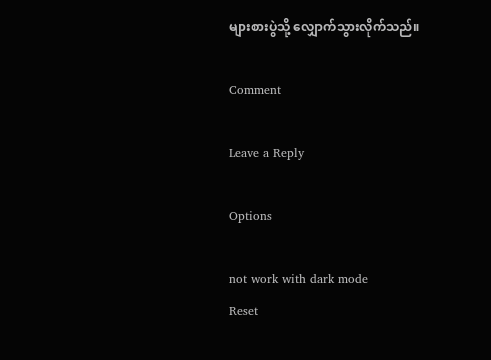များစားပွဲသို့ လျှောက်သွားလိုက်သည်။

Comment

Leave a Reply

Options

not work with dark mode
Reset